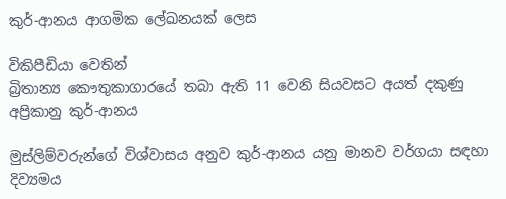කුර්-ආනය ආගමික ලේඛනයක් ලෙස

විකිපීඩියා වෙතින්
බ්‍රිතාන්‍ය කෞතුකාගාරයේ තබා ඇති 11 වෙනි සියවසට අයත් දකුණු අප්‍රිකානු කුර්-ආනය

මුස්ලිම්වරුන්ගේ විශ්වාසය අනුව කුර්-ආනය යනු මානව වර්ගයා සඳහා දිව්‍යමය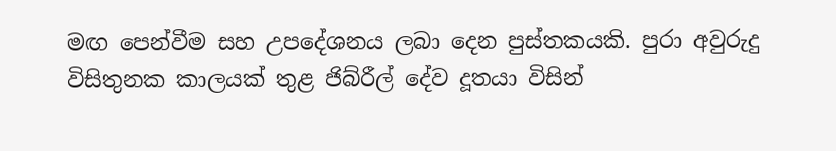මඟ පෙන්වීම සහ උපදේශනය ලබා දෙන පුස්තකයකි. පුරා අවුරුදු විසිතුනක කාලයක් තුළ ජිබ්රීල් දේව දූතයා විසින්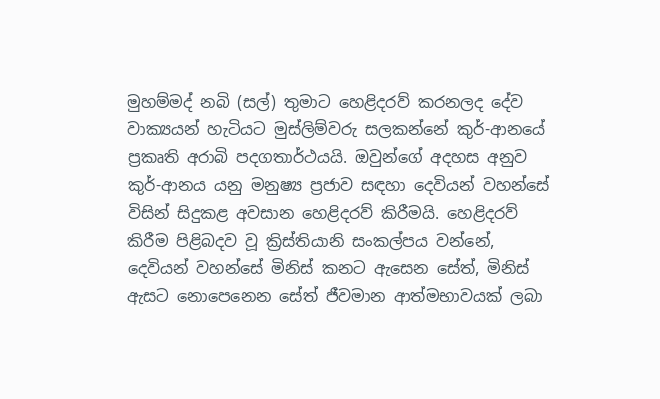මුහම්මද් නබි (සල්) තුමාට හෙළිදරව් කරනලද ‍දේව වාක්‍යයන් හැටියට මුස්ලිම්වරු සලකන්නේ කුර්-ආනයේ ප්‍රකෘති අරාබි පදගතාර්ථයයි. ඔවුන්ගේ අදහස අනුව කුර්-ආනය යනු මනුෂ්‍ය ප්‍රජාව සඳහා දෙවියන් වහන්සේ විසින් සිදුකළ අවසාන හෙළිදරව් කිරීමයි. හෙළිදරව් කිරීම පිළිබදව වූ ක්‍රිස්තියානි සංකල්පය වන්නේ, දෙවියන් වහන්සේ මිනිස් කනට ඇසෙන සේත්, මිනිස් ඇසට නොපෙනෙන සේත් ජීවමාන ආත්මභාවයක් ලබා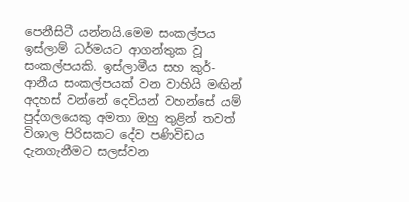පෙනීසිටී යන්නයි.මෙම සංකල්පය ඉස්ලාම් ධර්මයට ආගන්තුක වූ සංකල්පයකි. ඉස්ලාමීය සහ කුර්-ආනීය සංකල්පයක් වන වාහියි මඟින් අදහස් වන්නේ දෙවියන් වහන්සේ යම් පුද්ගලයෙකු අමතා ඔහු තුළින් තවත් විශාල පිරිසකට දේව පණිවිඩය දැනගැනීමට සලස්වන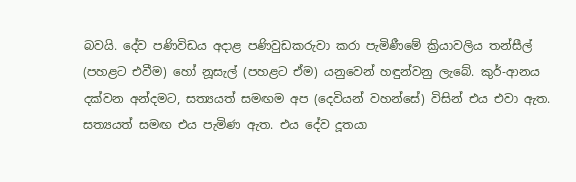බවයි. දේව පණිවිඩය අදාළ පණිවුඩකරුවා කරා පැමිණීමේ ක්‍රියාවලිය තන්සීල් (පහළට එවීම) හෝ නූසැල් (පහළට ඒම) යනුවෙන් හඳුන්වනු ලැබේ. කුර්-ආනය දක්වන අන්දමට, සත්‍යයත් සමඟම අප (දෙවියන් වහන්සේ) විසින් එය එවා ඇත. සත්‍යයත් සමඟ එය පැමිණ ඇත. එය දේව දූතයා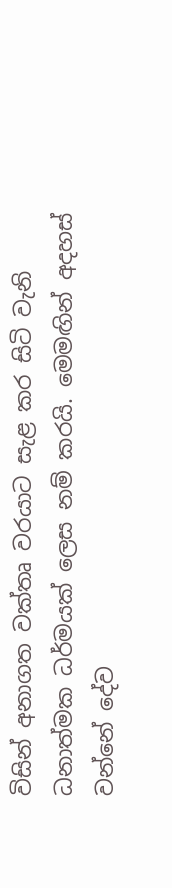විසින් අනාගත වක්තෘ වරයාට සැළ කර සිටි වැනි ධනාත්මක ධර්මයක් ලෙස නම් කරයි. මෙමඟින් අදහස් වන්නේ දේව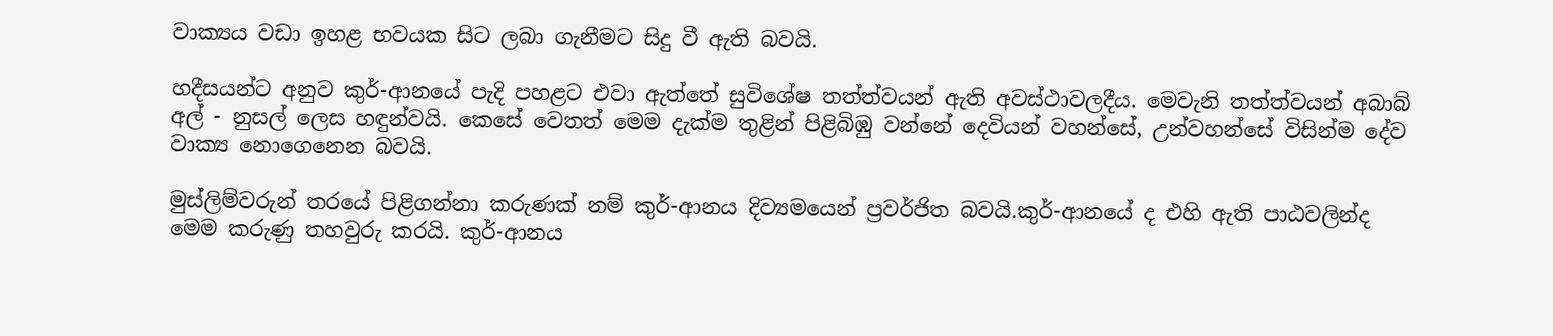වාක්‍යය වඩා ඉහළ භවයක සිට ලබා ගැනීමට සිදු වී ඇති බවයි.

හදීසයන්ට අනුව කුර්-ආනයේ පැදි පහළට එවා ඇත්තේ සුවිශේෂ තත්ත්වයන් ඇති අවස්ථාවලදීය. මෙවැනි තත්ත්වයන් අබාබ් අල් - නුසල් ලෙස හඳුන්වයි. කෙසේ වෙතත් මෙම දැක්ම තුළින් පිළිබිඹු වන්නේ දෙවියන් වහන්සේ, උන්වහන්සේ විසින්ම දේව වාක්‍ය නොගෙනෙන බවයි.

මුස්ලිම්වරුන් තරයේ පිළිගන්නා කරුණක් නම් කුර්-ආනය දිව්‍යමයෙන් ප්‍රවර්ජිත බවයි.කුර්-ආනයේ ද එහි ඇති පාඨවලින්ද මෙම කරුණු තහවුරු කරයි. කුර්-ආනය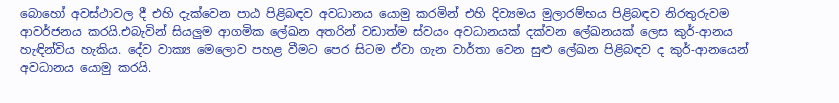බොහෝ අවස්ථාවල දී එහි දැක්වෙන පාඨ පිළිබඳව අවධානය යොමු කරමින් එහි දිව්‍යමය මුලාරම්භය පිළිබඳව නිරතුරුවම ආවර්ජනය කරයි.එබැවින් සියලුම ආගමික ලේඛන අතරින් වඩාත්ම ස්වයං අවධානයක් දක්වන ලේඛනයක් ලෙස කුර්-ආනය හැඳින්විය හැකිය. දේව වාක්‍ය මෙලොව පහළ වීමට පෙර සිටම ඒවා ගැන වාර්තා වෙන සුළු ලේඛන පිළිබඳව ද කුර්-ආනයෙන් අවධානය යොමු කරයි.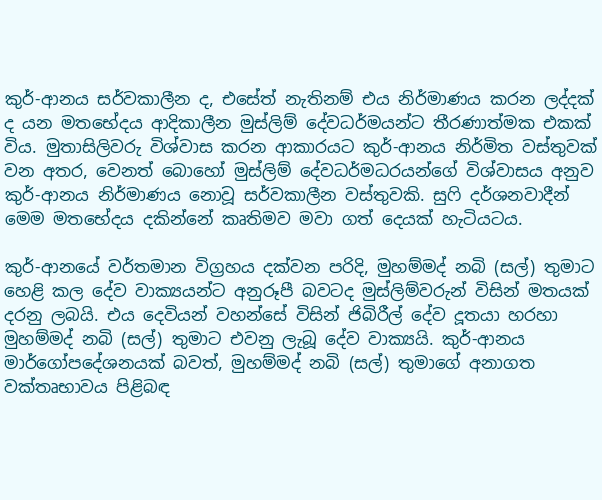කුර්-ආනය සර්වකාලීන ද, එසේත් නැතිනම් එය නිර්මාණය කරන ලද්දක් ද යන මතභේදය ආදිකාලීන මුස්ලිම් දේවධර්මයන්ට තීරණාත්මක එකක් විය. මුතාසිලිවරු විශ්වාස කරන ආකාරයට කුර්-ආනය නිර්මිත වස්තුවක් වන අතර, වෙනත් බොහෝ මුස්ලිම් දේවධර්මධරයන්ගේ විශ්වාසය අනුව කුර්-ආනය නිර්මාණය නොවූ සර්වකාලීන වස්තුවකි. සුෆි දර්ශනවාදීන් මෙම මතභේදය දකින්නේ කෘතිමව මවා ගත් දෙයක් හැටියටය.

කුර්-ආනයේ වර්තමාන විග්‍රහය දක්වන පරිදි, මුහම්මද් නබි (සල්) තුමාට හෙළි කල ‍දේව වාක්‍යයන්ට අනුරූපී බවටද මුස්ලිම්වරුන් විසින් මතයක් දරනු ලබයි. එය දෙවියන් වහන්සේ විසින් ජිබිරීල් දේව දූතයා හරහා මුහම්මද් නබි (සල්) තුමාට එවනු ලැබූ ‍දේව වාක්‍යයි. කුර්-ආනය මාර්ගෝපදේශනයක් බවත්, මුහම්මද් නබි (සල්) තුමා‍ගේ අනාගත වක්තෘභාවය පිළිබඳ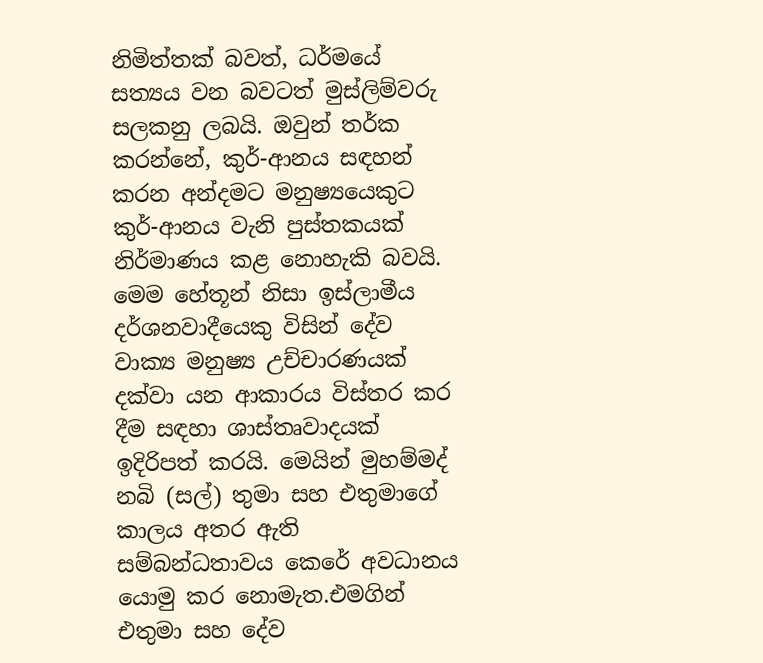නිමිත්තක් බවත්, ධර්මයේ සත්‍යය වන බවටත් මුස්ලිම්වරු සලකනු ලබයි. ඔවුන් තර්ක කරන්නේ, කුර්-ආනය සඳහන් කරන අන්දමට මනුෂ්‍යයෙකුට කුර්-ආනය වැනි පුස්තකයක් නිර්මාණය කළ නොහැකි බවයි. මෙම හේතූන් නිසා ඉස්ලාමීය දර්ශනවාදීයෙකු විසින් දේව වාක්‍ය මනුෂ්‍ය උච්චාරණයක් දක්වා යන ආකාරය විස්තර කර දීම සඳහා ශාස්තෘවාදයක් ඉදිරිපත් කරයි. මෙයින් මුහම්මද් නබි (සල්) තුමා සහ එතුමාගේ කාලය අතර ඇති සම්බන්ධතාවය කෙරේ අවධානය යොමු කර නොමැත.එමගින් එතුමා සහ දේව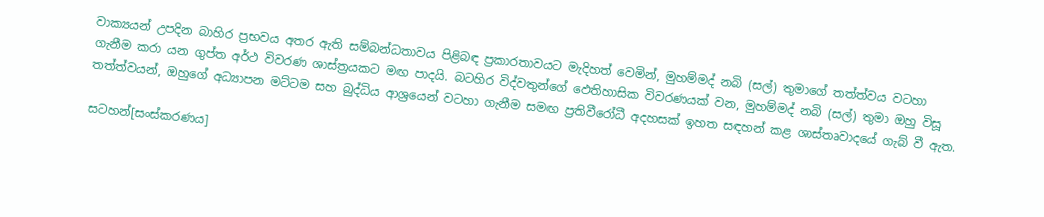වාක්‍යයන් උපදින බාහිර ප්‍රභවය අතර ඇති සම්බන්ධතාවය පිළිබඳ ප්‍රකාරතාවයට මැදිහත් වෙමින්, මුහම්මද් නබි (සල්) තුමා‍ගේ තත්ත්වය වටහා ගැනීම කරා යන ගුප්ත අර්ථ විවරණ ශාස්ත්‍රයකට මඟ පාදයි. බටහිර විද්වතුන්ගේ ඵෙතිහාසික විවරණයක් වන, මුහම්මද් නබි (සල්) තුමා ඔහු විසූ තත්ත්වයන්, ඔහුගේ අධ්‍යාපන මට්ටම සහ බුද්ධිය ආශ්‍රයෙන් වටහා ගැනීම සමඟ ප්‍රතිවීරෝධී අදහසක් ඉහත සඳහන් කළ ශාස්තෘවාදයේ ගැබ් වී ඇත.

සටහන්[සංස්කරණය]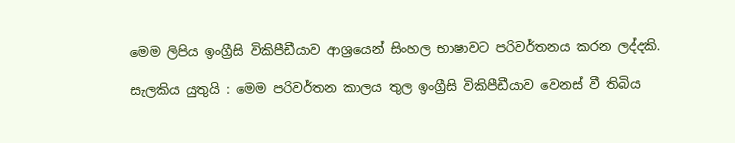මෙම ලිපිය ඉංග්‍රීසි විකිපීඩීයාව ආශ්‍රයෙන් සිංහල භාෂාවට පරිවර්තනය කරන ලද්දකි.

සැලකිය යුතුයි : මෙම පරිවර්තන කාලය තුල ඉංග්‍රීසි විකිපීඩීයාව වෙනස් වී තිබිය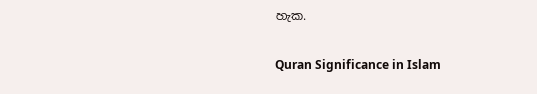හැක.

Quran Significance in Islam